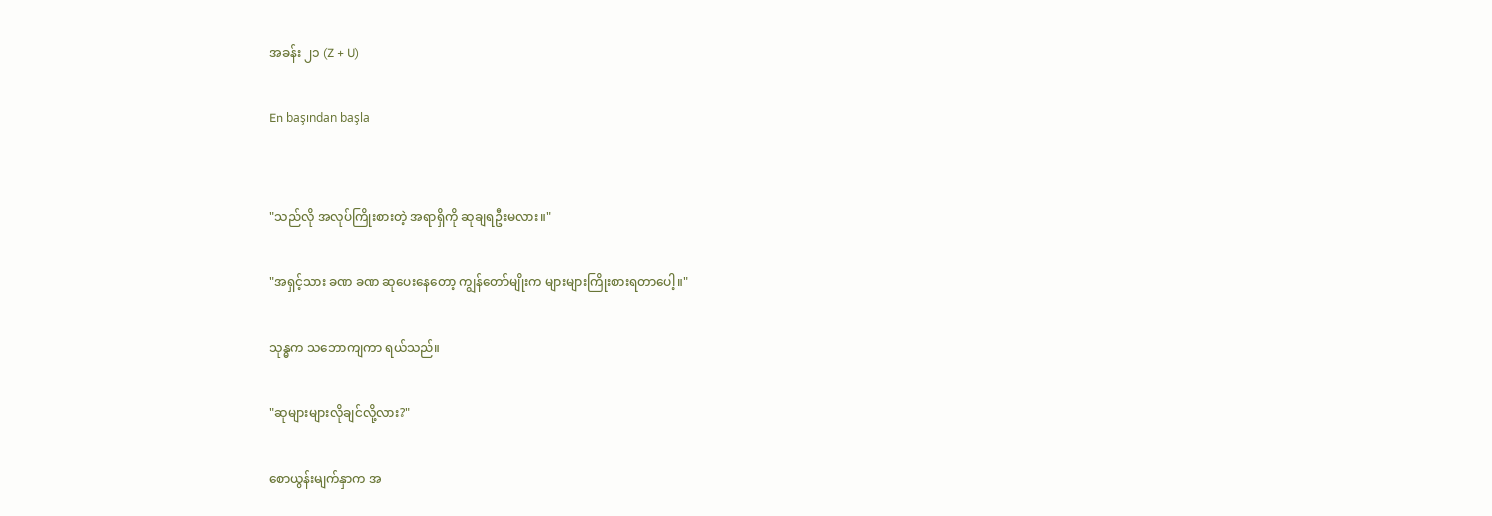အခန်း ၂၁ (Z + U)

En başından başla


"သည်လို အလုပ်ကြိုးစားတဲ့ အရာရှိကို ဆုချရဦးမလား။"

"အရှင့်သား ခဏ ခဏ ဆုပေးနေတော့ ကျွန်တော်မျိုးက များများကြိုးစားရတာပေါ့။"

သုန္ဓက သဘောကျကာ ရယ်သည်။

"ဆုများများလိုချင်လို့လား?"

စောယွန်းမျက်နှာက အ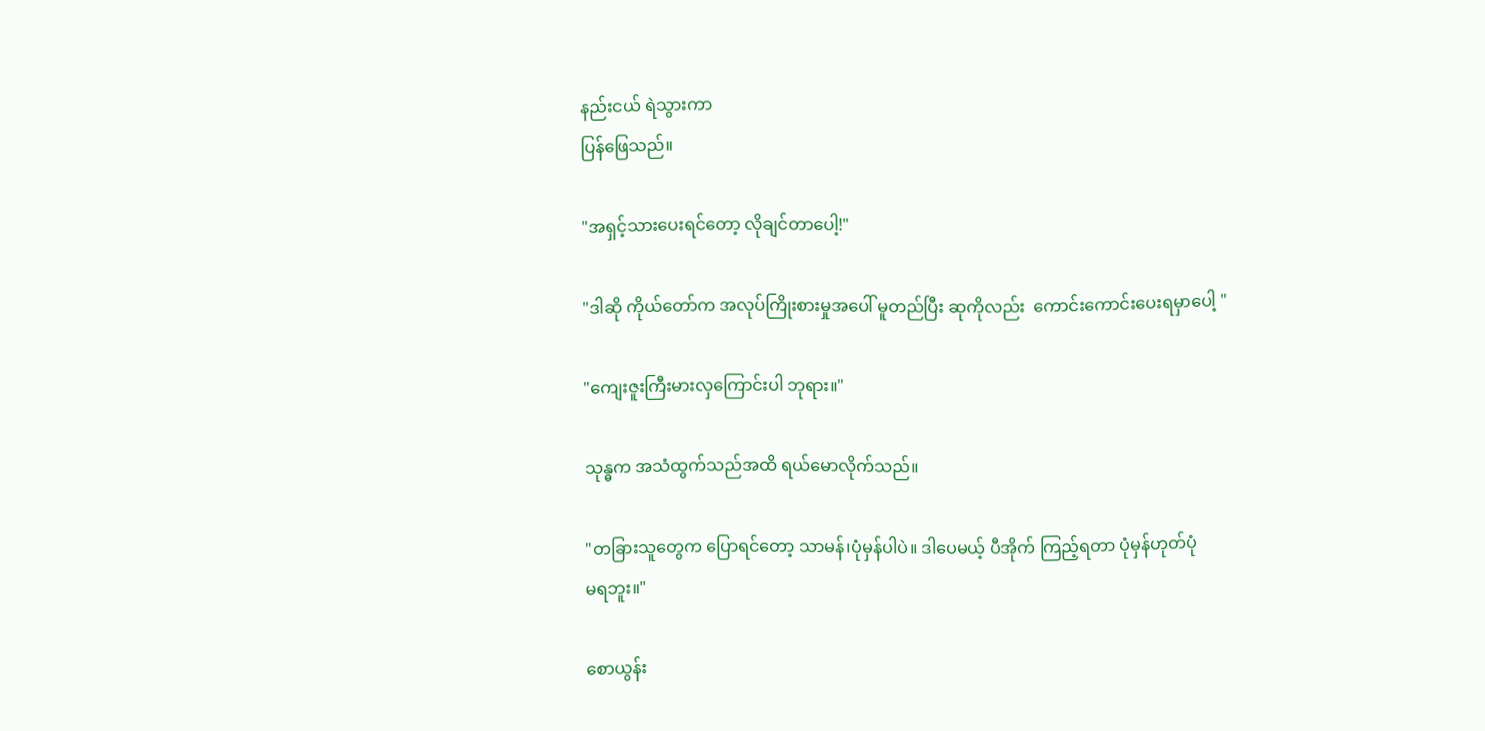နည်းငယ် ရဲသွားကာ
ပြန်ဖြေသည်။

"အရှင့်သားပေးရင်တော့ လိုချင်တာပေါ့!"

"ဒါဆို ကိုယ်တော်က အလုပ်ကြိုးစားမှုအပေါ် မူတည်ပြီး ဆုကိုလည်း  ကောင်းကောင်းပေးရမှာပေါ့ "

"ကျေးဇူးကြီးမားလှကြောင်းပါ ဘုရား။"

သုန္ဓက အသံထွက်သည်အထိ ရယ်မောလိုက်သည်။

"တခြားသူတွေက ပြောရင်တော့ သာမန်၊ပုံမှန်ပါပဲ။ ဒါပေမယ့် ပီအိုက် ကြည့်ရတာ ပုံမှန်ဟုတ်ပုံ
မရဘူး။"

စောယွန်း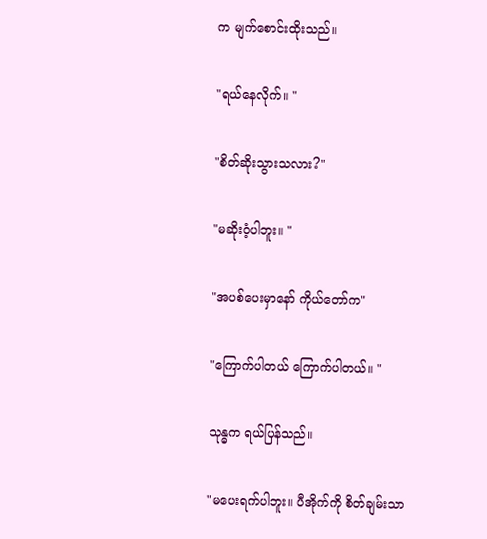က မျက်စောင်းထိုးသည်။

"ရယ်နေလိုက်။ "

"စိတ်ဆိုးသွားသလား?"

"မဆိုးဝံ့ပါဘူး။ "

"အပစ်ပေးမှာနော် ကိုယ်တော်က"

"ကြောက်ပါတယ် ကြောက်ပါတယ်။ "

သုန္ဓက ရယ်ပြန်သည်။

"မပေးရက်ပါဘူး။ ပီအိုက်ကို စိတ်ချမ်းသာ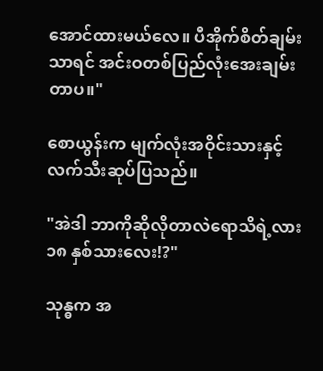အောင်ထားမယ်လေ။ ပီအိုက်စိတ်ချမ်းသာရင် အင်းဝတစ်ပြည်လုံးအေးချမ်းတာပ။"

စောယွန်းက မျက်လုံးအဝိုင်းသားနှင့် လက်သီးဆုပ်ပြသည်။

"အဲဒါ ဘာကိုဆိုလိုတာလဲရောသိရဲ့လား ၁၈ နှစ်သားလေး!?"

သုန္ဓက အ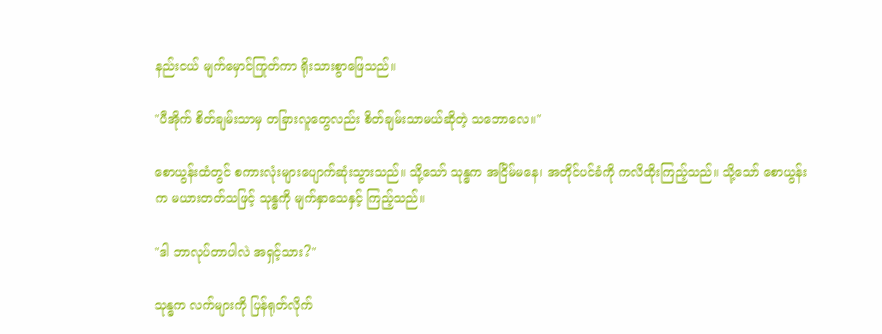နည်းငယ် မျက်မှောင်ကြုတ်ကာ ရိုးသားစွာဖြေသည်။

"ပီအိုက် စိတ်ချမ်းသာမှ တခြားလူတွေလည်း စိတ်ချမ်းသာမယ်ဆိုတဲ့ သဘောလေ။"

စောယွန်းထံတွင် စကားလုံးများပျောက်ဆုံးသွားသည်။ သို့သော် သုန္ဓက အငြိမ်မနေ၊ အတိုင်ပင်ခံကို ကလိထိုးကြည့်သည်။ သို့သော် စောယွန်းက မယားတတ်သဖြင့် သုန္ဓကို မျက်နှာသေနှင့် ကြည့်သည်။

"ဒါ ဘာလုပ်တာပါလဲ အရှင့်သား?"

သုန္ဓက လက်များကို ပြန်ရုတ်လိုက်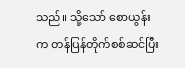သည်။ သို့သော် စောယွန်းက တန်ပြန်တိုက်စစ်ဆင်ပြီး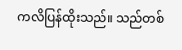ကလိပြန်ထိုးသည်။ သည်တစ်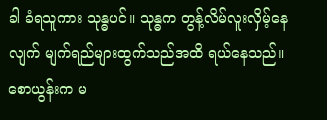ခါ ခံရသူကား သုန္ဓပင်။ သုန္ဓက တွန့်လိမ်လူးလှိမ့်နေလျက် မျက်ရည်များထွက်သည်အထိ ရယ်နေသည်။ စောယွန်းက မ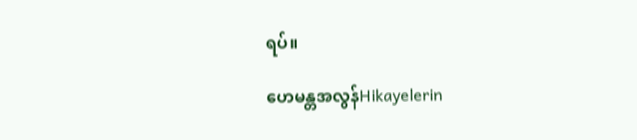ရပ်။

ဟေမန္တအလွန်Hikayelerin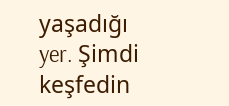yaşadığı yer. Şimdi keşfedin